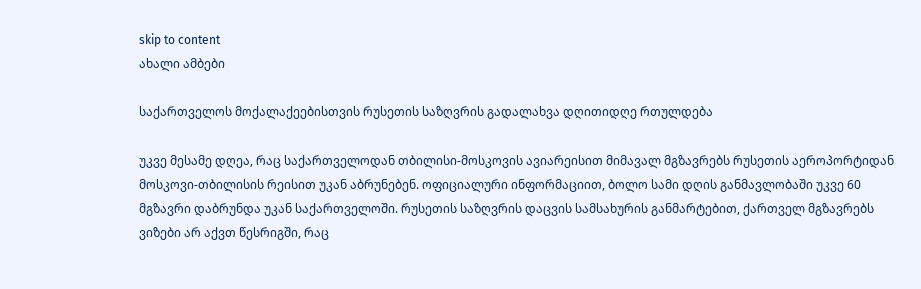skip to content
ახალი ამბები

საქართველოს მოქალაქეებისთვის რუსეთის საზღვრის გადალახვა დღითიდღე რთულდება

უკვე მესამე დღეა, რაც საქართველოდან თბილისი-მოსკოვის ავიარეისით მიმავალ მგზავრებს რუსეთის აეროპორტიდან მოსკოვი-თბილისის რეისით უკან აბრუნებენ. ოფიციალური ინფორმაციით, ბოლო სამი დღის განმავლობაში უკვე 60 მგზავრი დაბრუნდა უკან საქართველოში. რუსეთის საზღვრის დაცვის სამსახურის განმარტებით, ქართველ მგზავრებს ვიზები არ აქვთ წესრიგში, რაც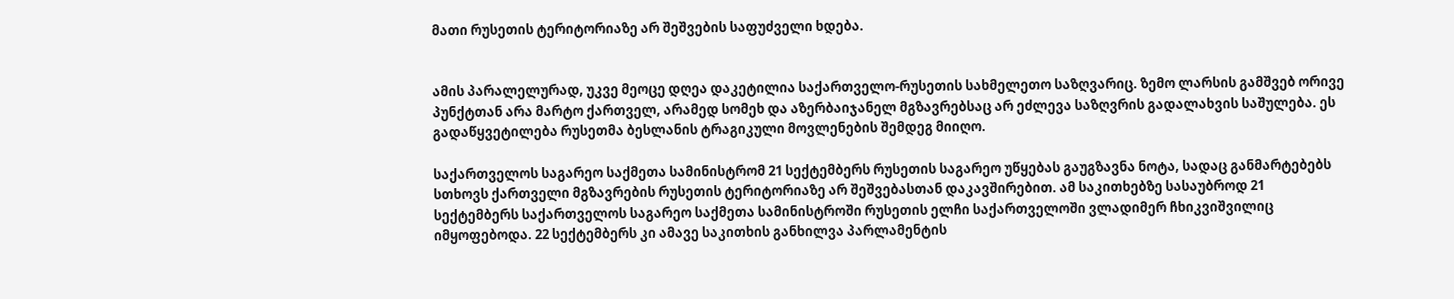მათი რუსეთის ტერიტორიაზე არ შეშვების საფუძველი ხდება.


ამის პარალელურად, უკვე მეოცე დღეა დაკეტილია საქართველო-რუსეთის სახმელეთო საზღვარიც. ზემო ლარსის გამშვებ ორივე პუნქტთან არა მარტო ქართველ, არამედ სომეხ და აზერბაიჯანელ მგზავრებსაც არ ეძლევა საზღვრის გადალახვის საშულება. ეს გადაწყვეტილება რუსეთმა ბესლანის ტრაგიკული მოვლენების შემდეგ მიიღო.

საქართველოს საგარეო საქმეთა სამინისტრომ 21 სექტემბერს რუსეთის საგარეო უწყებას გაუგზავნა ნოტა, სადაც განმარტებებს სთხოვს ქართველი მგზავრების რუსეთის ტერიტორიაზე არ შეშვებასთან დაკავშირებით. ამ საკითხებზე სასაუბროდ 21 სექტემბერს საქართველოს საგარეო საქმეთა სამინისტროში რუსეთის ელჩი საქართველოში ვლადიმერ ჩხიკვიშვილიც იმყოფებოდა. 22 სექტემბერს კი ამავე საკითხის განხილვა პარლამენტის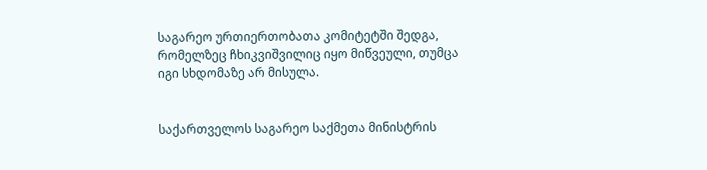საგარეო ურთიერთობათა კომიტეტში შედგა, რომელზეც ჩხიკვიშვილიც იყო მიწვეული, თუმცა იგი სხდომაზე არ მისულა.


საქართველოს საგარეო საქმეთა მინისტრის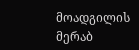მოადგილის მერაბ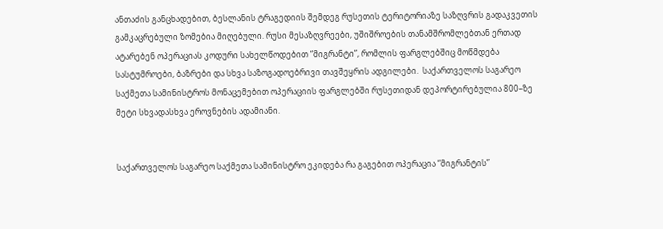ანთაძის განცხადებით, ბესლანის ტრაგედიის შემდეგ რუსეთის ტერიტორიაზე საზღვრის გადაკვეთის გამკაცრებული ზომებია მიღებული. რუსი მესაზღვრეები, უშიშროების თანამშრომლებთან ერთად ატარებენ ოპერაციას კოდური სახელწოდებით “მიგრანტი”, რომლის ფარგლებშიც მოწმდება სასტუმროები, ბაზრები და სხვა საზოგადოებრივი თავშეყრის ადგილები.  საქართველოს საგარეო საქმეთა სამინისტროს მონაცემებით ოპერაციის ფარგლებში რუსეთიდან დეპორტირებულია 800–ზე მეტი სხვადასხვა ეროვნების ადამიანი.


საქართველოს საგარეო საქმეთა სამინისტრო ეკიდება რა გაგებით ოპერაცია “მიგრანტის”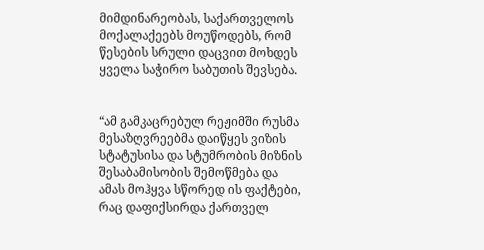მიმდინარეობას, საქართველოს მოქალაქეებს მოუწოდებს, რომ წესების სრული დაცვით მოხდეს ყველა საჭირო საბუთის შევსება.


“ამ გამკაცრებულ რეჟიმში რუსმა მესაზღვრეებმა დაიწყეს ვიზის სტატუსისა და სტუმრობის მიზნის შესაბამისობის შემოწმება და ამას მოჰყვა სწორედ ის ფაქტები, რაც დაფიქსირდა ქართველ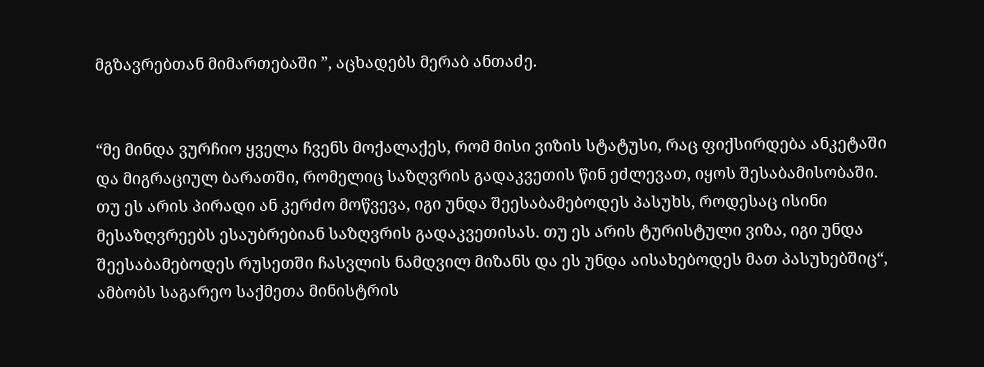მგზავრებთან მიმართებაში ”, აცხადებს მერაბ ანთაძე.


“მე მინდა ვურჩიო ყველა ჩვენს მოქალაქეს, რომ მისი ვიზის სტატუსი, რაც ფიქსირდება ანკეტაში და მიგრაციულ ბარათში, რომელიც საზღვრის გადაკვეთის წინ ეძლევათ, იყოს შესაბამისობაში. თუ ეს არის პირადი ან კერძო მოწვევა, იგი უნდა შეესაბამებოდეს პასუხს, როდესაც ისინი მესაზღვრეებს ესაუბრებიან საზღვრის გადაკვეთისას. თუ ეს არის ტურისტული ვიზა, იგი უნდა შეესაბამებოდეს რუსეთში ჩასვლის ნამდვილ მიზანს და ეს უნდა აისახებოდეს მათ პასუხებშიც“, ამბობს საგარეო საქმეთა მინისტრის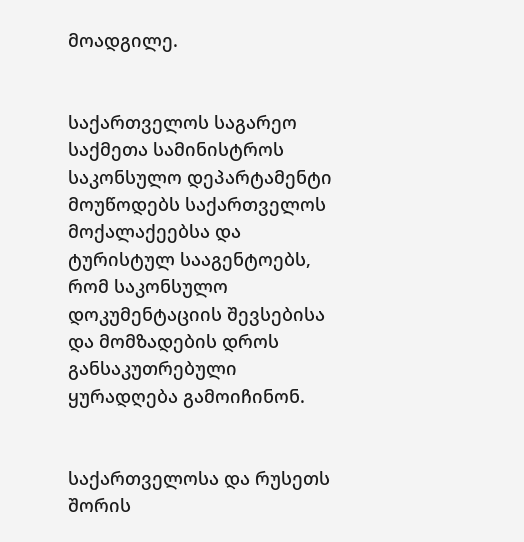მოადგილე.


საქართველოს საგარეო საქმეთა სამინისტროს საკონსულო დეპარტამენტი მოუწოდებს საქართველოს მოქალაქეებსა და ტურისტულ სააგენტოებს, რომ საკონსულო დოკუმენტაციის შევსებისა და მომზადების დროს განსაკუთრებული ყურადღება გამოიჩინონ.


საქართველოსა და რუსეთს შორის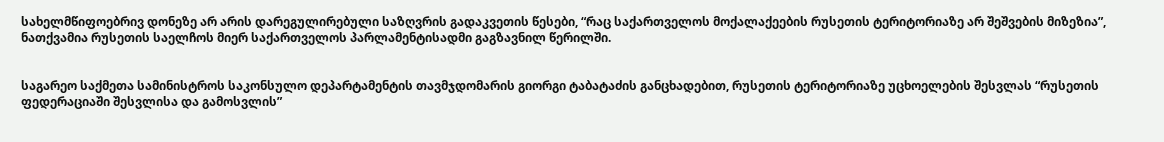სახელმწიფოებრივ დონეზე არ არის დარეგულირებული საზღვრის გადაკვეთის წესები, “რაც საქართველოს მოქალაქეების რუსეთის ტერიტორიაზე არ შეშვების მიზეზია”, ნათქვამია რუსეთის საელჩოს მიერ საქართველოს პარლამენტისადმი გაგზავნილ წერილში.


საგარეო საქმეთა სამინისტროს საკონსულო დეპარტამენტის თავმჯდომარის გიორგი ტაბატაძის განცხადებით, რუსეთის ტერიტორიაზე უცხოელების შესვლას “რუსეთის ფედერაციაში შესვლისა და გამოსვლის”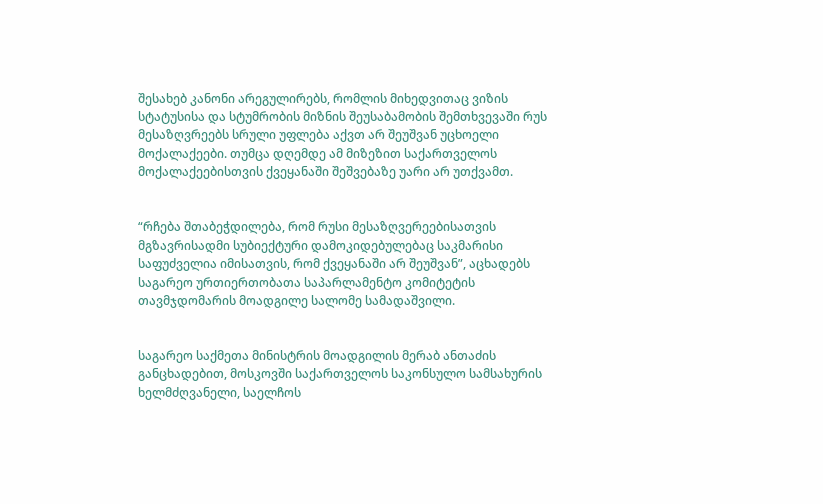შესახებ კანონი არეგულირებს, რომლის მიხედვითაც ვიზის სტატუსისა და სტუმრობის მიზნის შეუსაბამობის შემთხვევაში რუს მესაზღვრეებს სრული უფლება აქვთ არ შეუშვან უცხოელი მოქალაქეები. თუმცა დღემდე ამ მიზეზით საქართველოს მოქალაქეებისთვის ქვეყანაში შეშვებაზე უარი არ უთქვამთ.


“რჩება შთაბეჭდილება, რომ რუსი მესაზღვერეებისათვის მგზავრისადმი სუბიექტური დამოკიდებულებაც საკმარისი საფუძველია იმისათვის, რომ ქვეყანაში არ შეუშვან”, აცხადებს საგარეო ურთიერთობათა საპარლამენტო კომიტეტის თავმჯდომარის მოადგილე სალომე სამადაშვილი.


საგარეო საქმეთა მინისტრის მოადგილის მერაბ ანთაძის განცხადებით, მოსკოვში საქართველოს საკონსულო სამსახურის ხელმძღვანელი, საელჩოს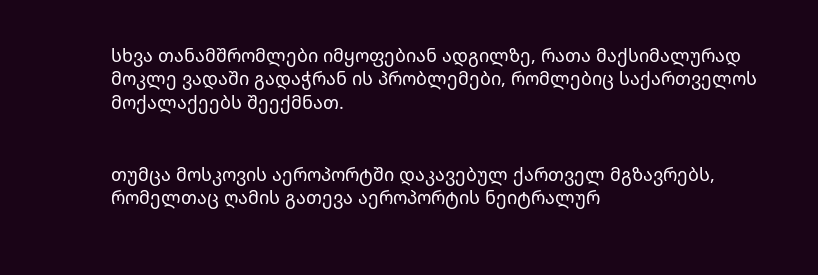სხვა თანამშრომლები იმყოფებიან ადგილზე, რათა მაქსიმალურად მოკლე ვადაში გადაჭრან ის პრობლემები, რომლებიც საქართველოს მოქალაქეებს შეექმნათ.


თუმცა მოსკოვის აეროპორტში დაკავებულ ქართველ მგზავრებს, რომელთაც ღამის გათევა აეროპორტის ნეიტრალურ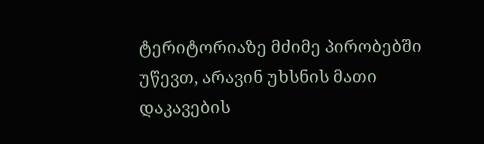ტერიტორიაზე მძიმე პირობებში უწევთ, არავინ უხსნის მათი დაკავების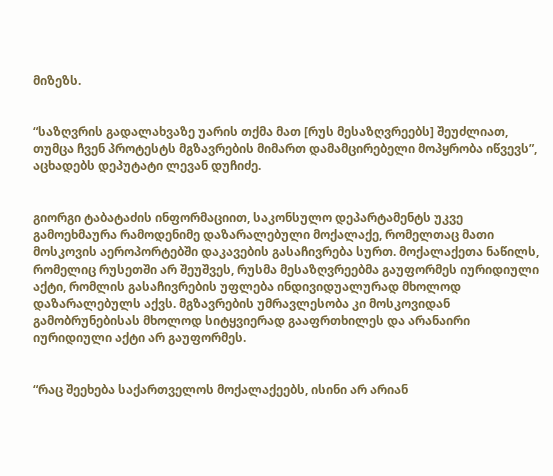მიზეზს.


“საზღვრის გადალახვაზე უარის თქმა მათ [რუს მესაზღვრეებს] შეუძლიათ, თუმცა ჩვენ პროტესტს მგზავრების მიმართ დამამცირებელი მოპყრობა იწვევს”, აცხადებს დეპუტატი ლევან დუჩიძე.


გიორგი ტაბატაძის ინფორმაციით, საკონსულო დეპარტამენტს უკვე გამოეხმაურა რამოდენიმე დაზარალებული მოქალაქე, რომელთაც მათი მოსკოვის აეროპორტებში დაკავების გასაჩივრება სურთ. მოქალაქეთა ნაწილს, რომელიც რუსეთში არ შეუშვეს, რუსმა მესაზღვრეებმა გაუფორმეს იურიდიული აქტი, რომლის გასაჩივრების უფლება ინდივიდუალურად მხოლოდ დაზარალებულს აქვს. მგზავრების უმრავლესობა კი მოსკოვიდან გამობრუნებისას მხოლოდ სიტყვიერად გააფრთხილეს და არანაირი იურიდიული აქტი არ გაუფორმეს.


“რაც შეეხება საქართველოს მოქალაქეებს, ისინი არ არიან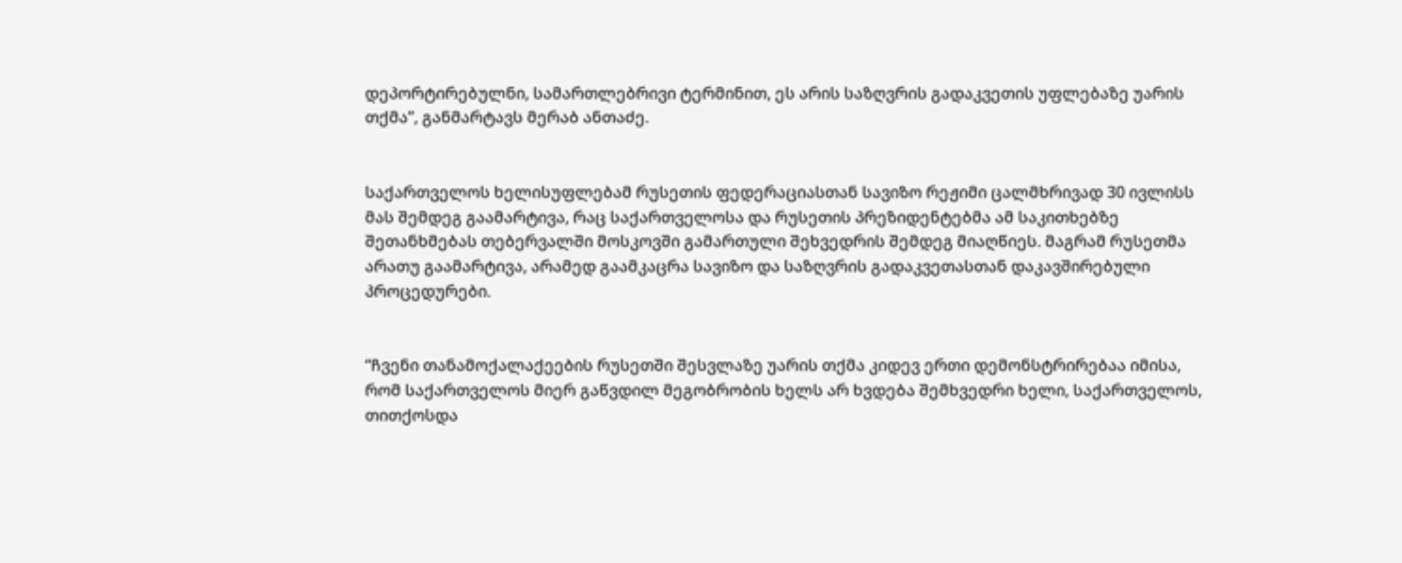დეპორტირებულნი, სამართლებრივი ტერმინით, ეს არის საზღვრის გადაკვეთის უფლებაზე უარის თქმა”, განმარტავს მერაბ ანთაძე.


საქართველოს ხელისუფლებამ რუსეთის ფედერაციასთან სავიზო რეჟიმი ცალმხრივად 30 ივლისს მას შემდეგ გაამარტივა, რაც საქართველოსა და რუსეთის პრეზიდენტებმა ამ საკითხებზე შეთანხმებას თებერვალში მოსკოვში გამართული შეხვედრის შემდეგ მიაღწიეს. მაგრამ რუსეთმა არათუ გაამარტივა, არამედ გაამკაცრა სავიზო და საზღვრის გადაკვეთასთან დაკავშირებული პროცედურები.


“ჩვენი თანამოქალაქეების რუსეთში შესვლაზე უარის თქმა კიდევ ერთი დემონსტრირებაა იმისა, რომ საქართველოს მიერ გაწვდილ მეგობრობის ხელს არ ხვდება შემხვედრი ხელი, საქართველოს, თითქოსდა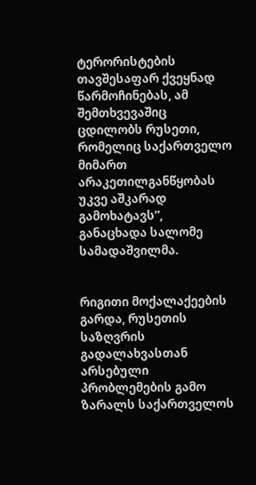ტერორისტების თავშესაფარ ქვეყნად წარმოჩინებას, ამ შემთხვევაშიც ცდილობს რუსეთი, რომელიც საქართველო მიმართ არაკეთილგანწყობას უკვე აშკარად გამოხატავს”, განაცხადა სალომე სამადაშვილმა.


რიგითი მოქალაქეების გარდა, რუსეთის საზღვრის გადალახვასთან არსებული პრობლემების გამო ზარალს საქართველოს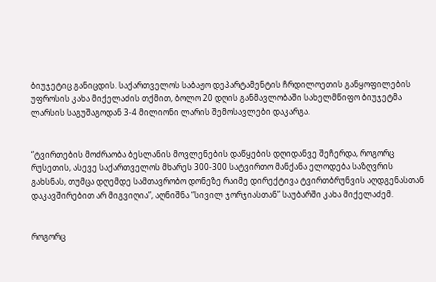ბიუჯეტიც განიცდის. საქართველოს საბაჟო დეპარტამენტის ჩრდილოეთის განყოფილების უფროსის კახა მიქელაძის თქმით, ბოლო 20 დღის განმავლობაში სახელმწიფო ბიუჯეტმა ლარსის საგუშაგოდან 3-4 მილიონი ლარის შემოსავლები დაკარგა.


“ტვირთების მოძრაობა ბესლანის მოვლენების დაწყების დღიდანვე შეჩერდა, როგორც რუსეთის, ასევე საქართველოს მხარეს 300-300 სატვირთო მანქანა ელოდება საზღვრის გახსნას, თუმცა დღემდე სამთავრობო დონეზე რაიმე დირექტივა ტვირთბრუნვის აღდგენასთან დაკავშირებით არ მიგვიღია”, აღნიშნა “სივილ ჯორჯიასთან” საუბარში კახა მიქელაძემ.


როგორც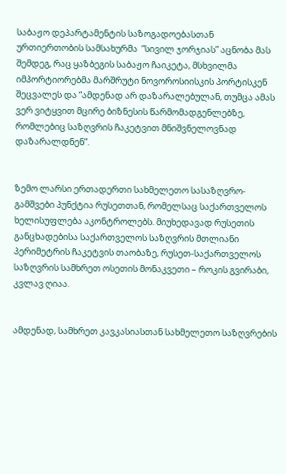საბაჟო დეპარტამენტის საზოგადოებასთან ურთიერთობის სამსახურმა  “სივილ ჯორჯიას” აცნობა მას შემდეგ, რაც ყაზბეგის საბაჟო ჩაიკეტა, მსხვილმა იმპორტიორებმა მარშრუტი ნოვოროსიისკის პორტისკენ შეცვალეს და “ამდენად არ დაზარალებულან, თუმცა ამას ვერ ვიტყვით მცირე ბიზნესის წარმომადგენლებზე, რომლებიც საზღვრის ჩაკეტვით მნიშვნელოვნად დაზარალდნენ”.


ზემო ლარსი ერთადერთი სახმელეთო სასაზღვრო-გამშვები პუნქტია რუსეთთან, რომელსაც საქართველოს ხელისუფლება აკონტროლებს. მიუხედავად რუსეთის განცხადებისა საქართველოს საზღვრის მთლიანი პერიმეტრის ჩაკეტვის თაობაზე, რუსეთ-საქართველოს საზღვრის სამხრეთ ოსეთის მონაკვეთი – როკის გვირაბი, კვლავ ღიაა.


ამდენად, სამხრეთ კავკასიასთან სახმელეთო საზღვრების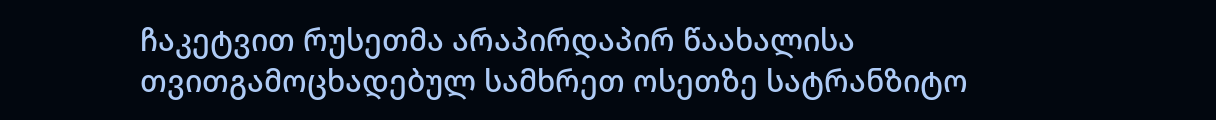ჩაკეტვით რუსეთმა არაპირდაპირ წაახალისა თვითგამოცხადებულ სამხრეთ ოსეთზე სატრანზიტო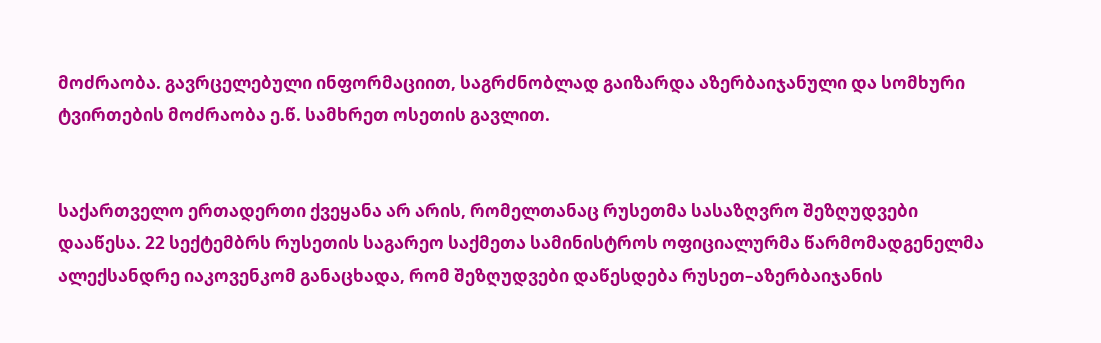მოძრაობა. გავრცელებული ინფორმაციით, საგრძნობლად გაიზარდა აზერბაიჯანული და სომხური ტვირთების მოძრაობა ე.წ. სამხრეთ ოსეთის გავლით.


საქართველო ერთადერთი ქვეყანა არ არის, რომელთანაც რუსეთმა სასაზღვრო შეზღუდვები დააწესა. 22 სექტემბრს რუსეთის საგარეო საქმეთა სამინისტროს ოფიციალურმა წარმომადგენელმა ალექსანდრე იაკოვენკომ განაცხადა, რომ შეზღუდვები დაწესდება რუსეთ–აზერბაიჯანის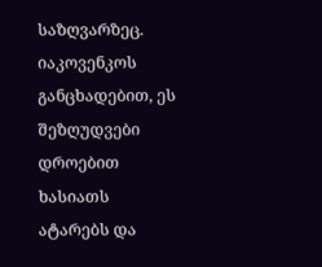საზღვარზეც. იაკოვენკოს განცხადებით, ეს შეზღუდვები დროებით ხასიათს ატარებს და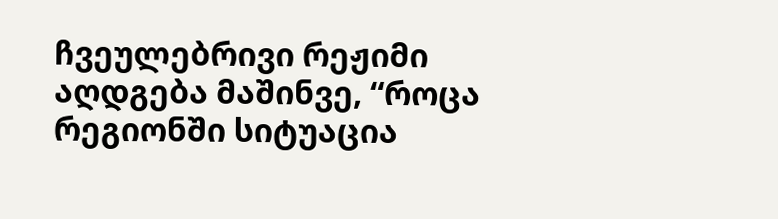ჩვეულებრივი რეჟიმი აღდგება მაშინვე, “როცა რეგიონში სიტუაცია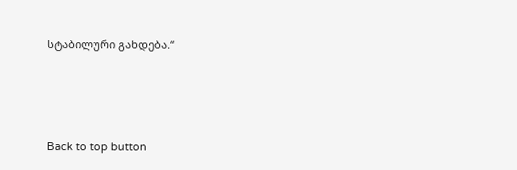სტაბილური გახდება.“




Back to top button